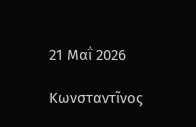21 Μαΐ 2026

Κωνσταντῖνος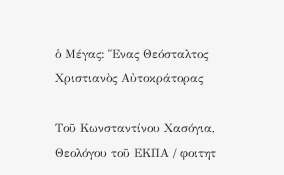ὁ Μέγας: Ἕνας Θεόσταλτος Χριστιανὸς Αὐτοκράτορας

Τοῦ Κωνσταντίνου Χασόγια, Θεολόγου τοῦ ΕΚΠΑ / φοιτητ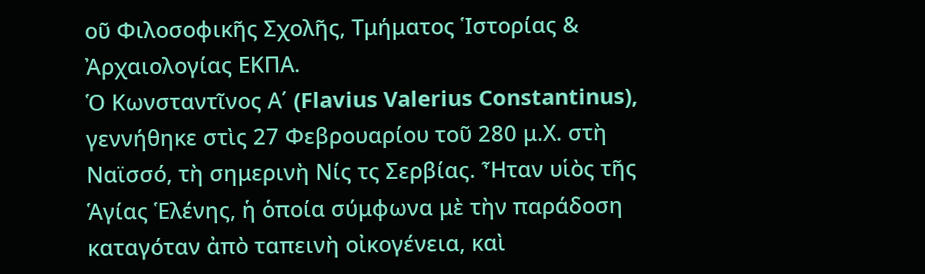οῦ Φιλοσοφικῆς Σχολῆς, Τμήματος Ἱστορίας & Ἀρχαιολογίας ΕΚΠΑ.
Ὁ Κωνσταντῖνος Α΄ (Flavius Valerius Constantinus), γεννήθηκε στὶς 27 Φεβρουαρίου τοῦ 280 μ.Χ. στὴ Ναϊσσό, τὴ σημερινὴ Νίς τς Σερβίας. Ἦταν υἱὸς τῆς Ἁγίας Ἑλένης, ἡ ὁποία σύμφωνα μὲ τὴν παράδοση καταγόταν ἀπὸ ταπεινὴ οἰκογένεια, καὶ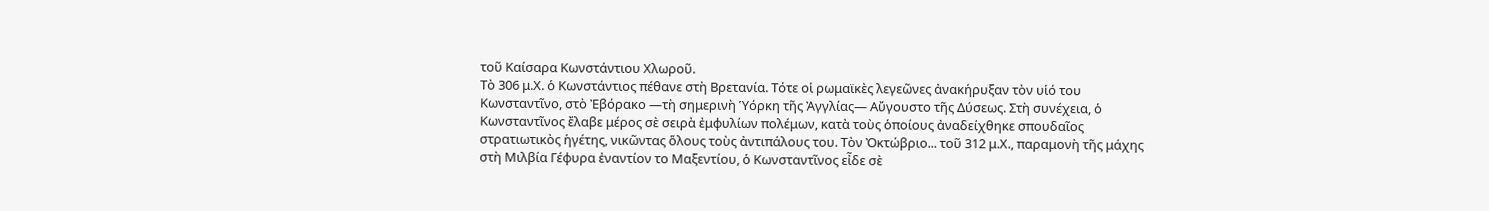τοῦ Καίσαρα Κωνστάντιου Χλωροῦ.
Τὸ 306 μ.Χ. ὁ Κωνστάντιος πέθανε στὴ Βρετανία. Τότε οἱ ρωμαϊκὲς λεγεῶνες ἀνακήρυξαν τὸν υἱό του Κωνσταντῖνο, στὸ Ἐβόρακο —τὴ σημερινὴ Ὑόρκη τῆς Ἀγγλίας— Αὔγουστο τῆς Δύσεως. Στὴ συνέχεια, ὁ Κωνσταντῖνος ἔλαβε μέρος σὲ σειρὰ ἐμφυλίων πολέμων, κατὰ τοὺς ὁποίους ἀναδείχθηκε σπουδαῖος στρατιωτικὸς ἡγέτης, νικῶντας ὅλους τοὺς ἀντιπάλους του. Τὸν Ὀκτώβριο... τοῦ 312 μ.Χ., παραμονὴ τῆς μάχης στὴ Μιλβία Γέφυρα ἐναντίον το Μαξεντίου, ὁ Κωνσταντῖνος εἶδε σὲ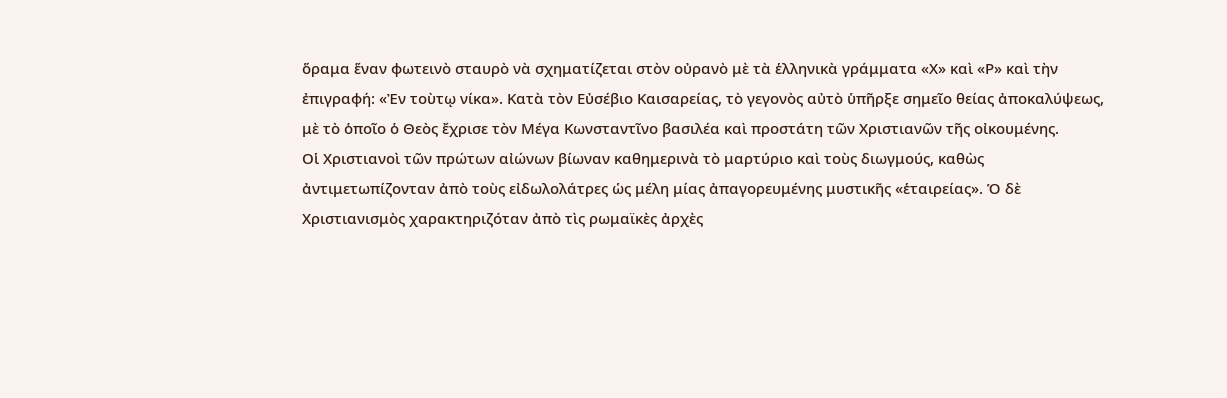ὅραμα ἕναν φωτεινὸ σταυρὸ νὰ σχηματίζεται στὸν οὐρανὸ μὲ τὰ ἑλληνικὰ γράμματα «Χ» καὶ «Ρ» καὶ τὴν ἐπιγραφή: «Ἐν τοὺτῳ νίκα». Κατὰ τὸν Εὐσέβιο Καισαρείας, τὸ γεγονὸς αὐτὸ ὑπῆρξε σημεῖο θείας ἀποκαλύψεως, μὲ τὸ ὁποῖο ὁ Θεὸς ἔχρισε τὸν Μέγα Κωνσταντῖνο βασιλέα καὶ προστάτη τῶν Χριστιανῶν τῆς οἰκουμένης.
Οἱ Χριστιανοὶ τῶν πρώτων αἰώνων βίωναν καθημερινὰ τὸ μαρτύριο καὶ τοὺς διωγμούς, καθὼς ἀντιμετωπίζονταν ἀπὸ τοὺς εἰδωλολάτρες ὡς μέλη μίας ἀπαγορευμένης μυστικῆς «ἑταιρείας». Ὁ δὲ Χριστιανισμὸς χαρακτηριζόταν ἀπὸ τὶς ρωμαϊκὲς ἀρχὲς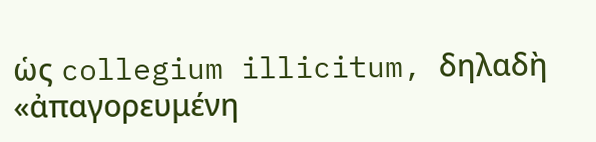ὡς collegium illicitum, δηλαδὴ «ἀπαγορευμένη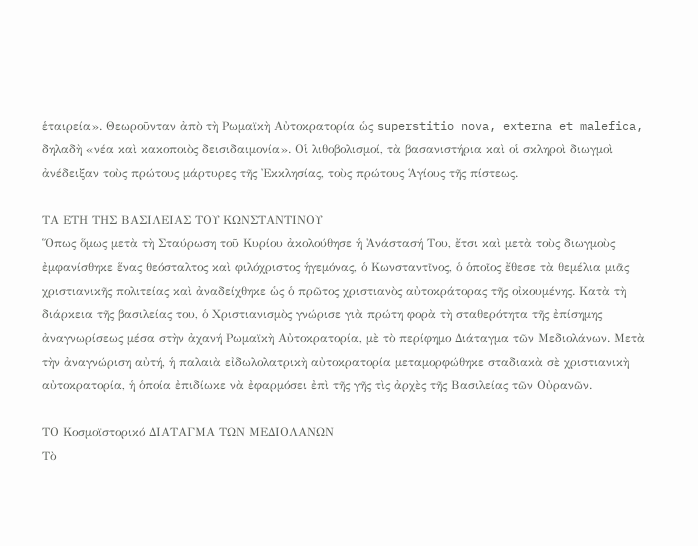ἑταιρεία». Θεωροῦνταν ἀπὸ τὴ Ρωμαϊκὴ Αὐτοκρατορία ὡς superstitio nova, externa et malefica, δηλαδὴ «νέα καὶ κακοποιὸς δεισιδαιμονία». Οἱ λιθοβολισμοί, τὰ βασανιστήρια καὶ οἱ σκληροὶ διωγμοὶ ἀνέδειξαν τοὺς πρώτους μάρτυρες τῆς Ἐκκλησίας, τοὺς πρώτους Ἁγίους τῆς πίστεως.

ΤΑ ΕΤΗ ΤΗΣ ΒΑΣΙΛΕΙΑΣ ΤΟΥ ΚΩΝΣΤΑΝΤΙΝΟΥ
Ὅπως ὅμως μετὰ τὴ Σταύρωση τοῦ Κυρίου ἀκολούθησε ἡ Ἀνάστασή Του, ἔτσι καὶ μετὰ τοὺς διωγμοὺς ἐμφανίσθηκε ἕνας θεόσταλτος καὶ φιλόχριστος ἡγεμόνας, ὁ Κωνσταντῖνος, ὁ ὁποῖος ἔθεσε τὰ θεμέλια μιᾶς χριστιανικῆς πολιτείας καὶ ἀναδείχθηκε ὡς ὁ πρῶτος χριστιανὸς αὐτοκράτορας τῆς οἰκουμένης. Κατὰ τὴ διάρκεια τῆς βασιλείας του, ὁ Χριστιανισμὸς γνώρισε γιὰ πρώτη φορὰ τὴ σταθερότητα τῆς ἐπίσημης ἀναγνωρίσεως μέσα στὴν ἀχανή Ρωμαϊκὴ Αὐτοκρατορία, μὲ τὸ περίφημο Διάταγμα τῶν Μεδιολάνων. Μετὰ τὴν ἀναγνώριση αὐτή, ἡ παλαιὰ εἰδωλολατρικὴ αὐτοκρατορία μεταμορφώθηκε σταδιακὰ σὲ χριστιανικὴ αὐτοκρατορία, ἡ ὁποία ἐπιδίωκε νὰ ἐφαρμόσει ἐπὶ τῆς γῆς τὶς ἀρχὲς τῆς Βασιλείας τῶν Οὐρανῶν.

ΤΟ Κοσμοϊστορικό ΔΙΑΤΑΓΜΑ ΤΩΝ ΜΕΔΙΟΛΑΝΩΝ
Τὸ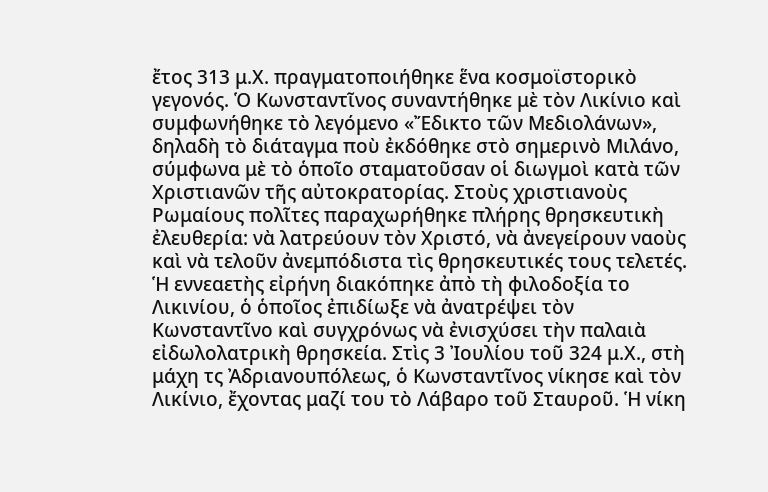ἔτος 313 μ.Χ. πραγματοποιήθηκε ἕνα κοσμοϊστορικὸ γεγονός. Ὁ Κωνσταντῖνος συναντήθηκε μὲ τὸν Λικίνιο καὶ συμφωνήθηκε τὸ λεγόμενο «Ἔδικτο τῶν Μεδιολάνων», δηλαδὴ τὸ διάταγμα ποὺ ἐκδόθηκε στὸ σημερινὸ Μιλάνο, σύμφωνα μὲ τὸ ὁποῖο σταματοῦσαν οἱ διωγμοὶ κατὰ τῶν Χριστιανῶν τῆς αὐτοκρατορίας. Στοὺς χριστιανοὺς Ρωμαίους πολῖτες παραχωρήθηκε πλήρης θρησκευτικὴ ἐλευθερία: νὰ λατρεύουν τὸν Χριστό, νὰ ἀνεγείρουν ναοὺς καὶ νὰ τελοῦν ἀνεμπόδιστα τὶς θρησκευτικές τους τελετές. Ἡ εννεαετὴς εἰρήνη διακόπηκε ἀπὸ τὴ φιλοδοξία το Λικινίου, ὁ ὁποῖος ἐπιδίωξε νὰ ἀνατρέψει τὸν Κωνσταντῖνο καὶ συγχρόνως νὰ ἐνισχύσει τὴν παλαιὰ εἰδωλολατρικὴ θρησκεία. Στὶς 3 Ἰουλίου τοῦ 324 μ.Χ., στὴ μάχη τς Ἀδριανουπόλεως, ὁ Κωνσταντῖνος νίκησε καὶ τὸν Λικίνιο, ἔχοντας μαζί του τὸ Λάβαρο τοῦ Σταυροῦ. Ἡ νίκη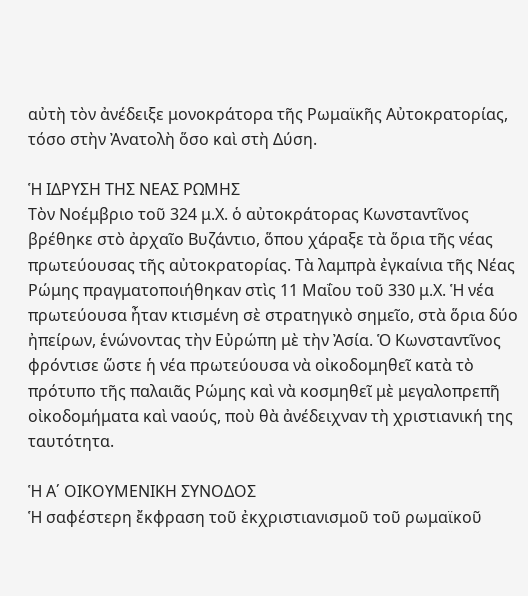αὐτὴ τὸν ἀνέδειξε μονοκράτορα τῆς Ρωμαϊκῆς Αὐτοκρατορίας, τόσο στὴν Ἀνατολὴ ὅσο καὶ στὴ Δύση.

Ἡ ΙΔΡΥΣΗ ΤΗΣ ΝΕΑΣ ΡΩΜΗΣ
Τὸν Νοέμβριο τοῦ 324 μ.Χ. ὁ αὐτοκράτορας Κωνσταντῖνος βρέθηκε στὸ ἀρχαῖο Βυζάντιο, ὅπου χάραξε τὰ ὅρια τῆς νέας πρωτεύουσας τῆς αὐτοκρατορίας. Τὰ λαμπρὰ ἐγκαίνια τῆς Νέας Ρώμης πραγματοποιήθηκαν στὶς 11 Μαΐου τοῦ 330 μ.Χ. Ἡ νέα πρωτεύουσα ἦταν κτισμένη σὲ στρατηγικὸ σημεῖο, στὰ ὅρια δύο ἠπείρων, ἑνώνοντας τὴν Εὐρώπη μὲ τὴν Ἀσία. Ὁ Κωνσταντῖνος φρόντισε ὥστε ἡ νέα πρωτεύουσα νὰ οἰκοδομηθεῖ κατὰ τὸ πρότυπο τῆς παλαιᾶς Ρώμης καὶ νὰ κοσμηθεῖ μὲ μεγαλοπρεπῆ οἰκοδομήματα καὶ ναούς, ποὺ θὰ ἀνέδειχναν τὴ χριστιανική της ταυτότητα.

Ἡ Α΄ ΟΙΚΟΥΜΕΝΙΚΗ ΣΥΝΟΔΟΣ
Ἡ σαφέστερη ἔκφραση τοῦ ἐκχριστιανισμοῦ τοῦ ρωμαϊκοῦ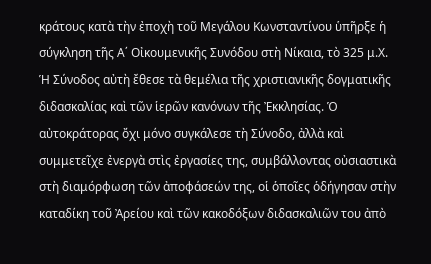κράτους κατὰ τὴν ἐποχὴ τοῦ Μεγάλου Κωνσταντίνου ὑπῆρξε ἡ σύγκληση τῆς Α΄ Οἰκουμενικῆς Συνόδου στὴ Νίκαια, τὸ 325 μ.Χ. Ἡ Σύνοδος αὐτὴ ἔθεσε τὰ θεμέλια τῆς χριστιανικῆς δογματικῆς διδασκαλίας καὶ τῶν ἱερῶν κανόνων τῆς Ἐκκλησίας. Ὁ αὐτοκράτορας ὄχι μόνο συγκάλεσε τὴ Σύνοδο, ἀλλὰ καὶ συμμετεῖχε ἐνεργὰ στὶς ἐργασίες της, συμβάλλοντας οὐσιαστικὰ στὴ διαμόρφωση τῶν ἀποφάσεών της, οἱ ὁποῖες ὁδήγησαν στὴν καταδίκη τοῦ Ἀρείου καὶ τῶν κακοδόξων διδασκαλιῶν του ἀπὸ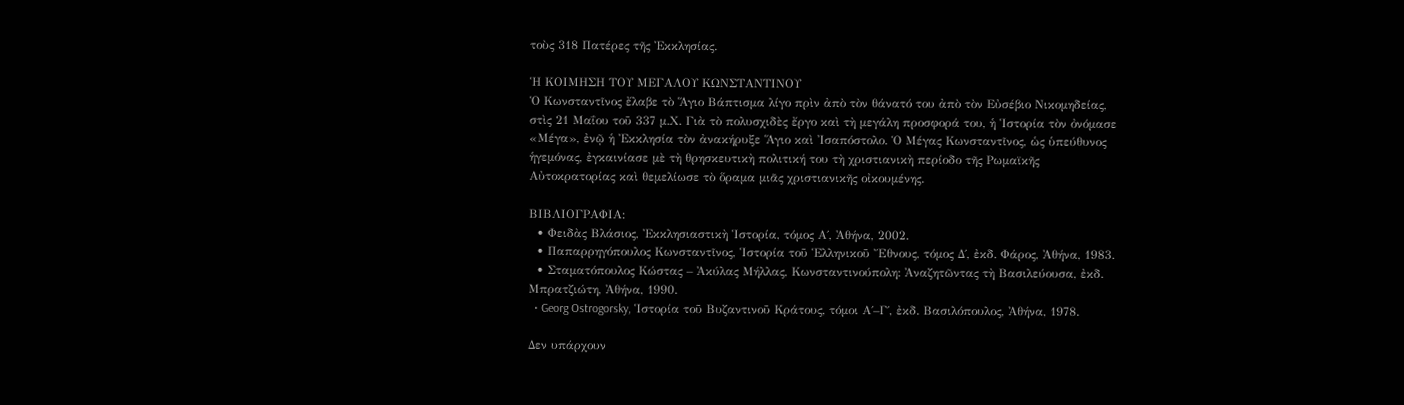τοὺς 318 Πατέρες τῆς Ἐκκλησίας.

Ἡ ΚΟΙΜΗΣΗ ΤΟΥ ΜΕΓΑΛΟΥ ΚΩΝΣΤΑΝΤΙΝΟΥ
Ὁ Κωνσταντῖνος ἔλαβε τὸ Ἅγιο Βάπτισμα λίγο πρὶν ἀπὸ τὸν θάνατό του ἀπὸ τὸν Εὐσέβιο Νικομηδείας, στὶς 21 Μαΐου τοῦ 337 μ.Χ. Γιὰ τὸ πολυσχιδὲς ἔργο καὶ τὴ μεγάλη προσφορά του, ἡ Ἱστορία τὸν ὀνόμασε «Μέγα», ἐνῷ ἡ Ἐκκλησία τὸν ἀνακήρυξε Ἅγιο καὶ Ἰσαπόστολο. Ὁ Μέγας Κωνσταντῖνος, ὡς ὑπεύθυνος ἡγεμόνας, ἐγκαινίασε μὲ τὴ θρησκευτικὴ πολιτική του τὴ χριστιανικὴ περίοδο τῆς Ρωμαϊκῆς Αὐτοκρατορίας καὶ θεμελίωσε τὸ ὅραμα μιᾶς χριστιανικῆς οἰκουμένης.

ΒΙΒΛΙΟΓΡΑΦΙΑ:
  • Φειδὰς Βλάσιος, Ἐκκλησιαστικὴ Ἱστορία, τόμος Α΄, Ἀθήνα, 2002.
  • Παπαρρηγόπουλος Κωνσταντῖνος, Ἱστορία τοῦ Ἑλληνικοῦ Ἔθνους, τόμος Δ΄, ἐκδ. Φάρος, Ἀθήνα, 1983.
  • Σταματόπουλος Κώστας – Ἀκύλας Μήλλας, Κωνσταντινούπολη: Ἀναζητῶντας τὴ Βασιλεύουσα, ἐκδ. Μπρατζιώτη, Ἀθήνα, 1990.
  • Georg Ostrogorsky, Ἱστορία τοῦ Βυζαντινοῦ Κράτους, τόμοι Α΄–Γ΄, ἐκδ. Βασιλόπουλος, Ἀθήνα, 1978.

Δεν υπάρχουν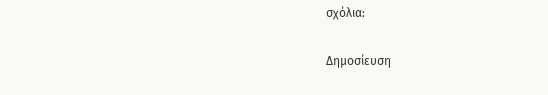σχόλια:

Δημοσίευση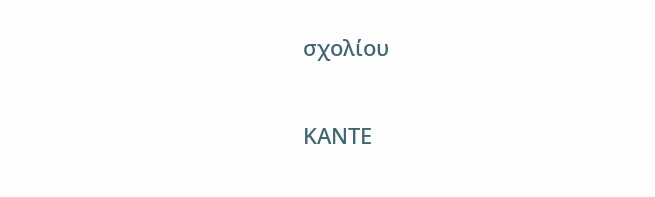σχολίου

ΚΑΝΤΕ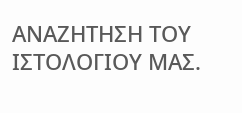ΑΝΑΖΗΤΗΣΗ ΤΟΥ ΙΣΤΟΛΟΓΙΟΥ ΜΑΣ.